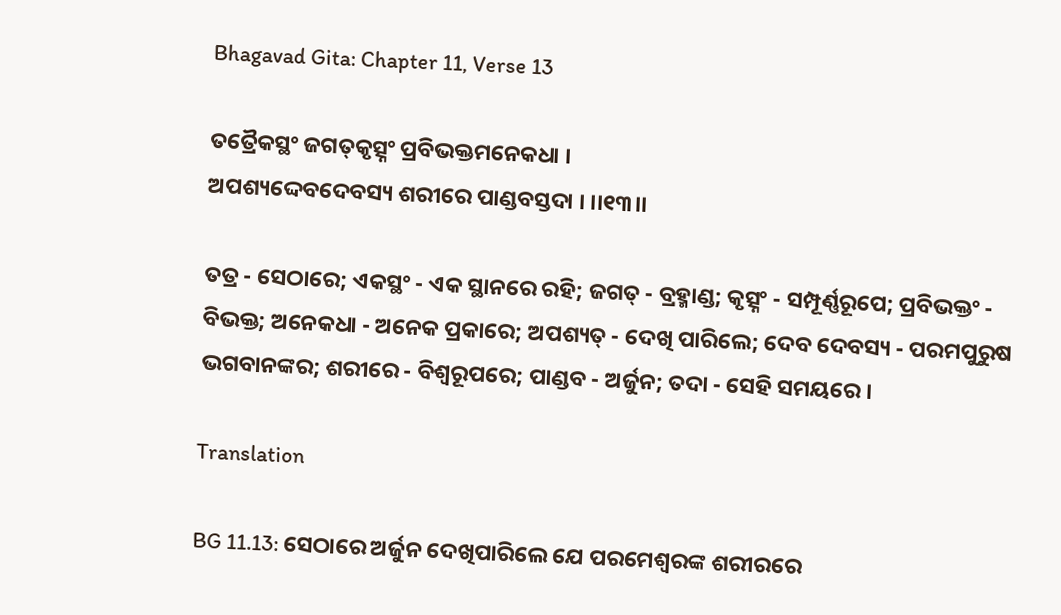Bhagavad Gita: Chapter 11, Verse 13

ତତ୍ରୈକସ୍ଥଂ ଜଗତ୍‌କୃତ୍ସ୍ନଂ ପ୍ରବିଭକ୍ତମନେକଧା ।
ଅପଶ୍ୟଦ୍ଦେବଦେବସ୍ୟ ଶରୀରେ ପାଣ୍ଡବସ୍ତଦା । ।।୧୩।।

ତତ୍ର - ସେଠାରେ; ଏକସ୍ଥଂ - ଏକ ସ୍ଥାନରେ ରହି; ଜଗତ୍ - ବ୍ରହ୍ମାଣ୍ଡ; କୃତ୍ସ୍ନଂ - ସମ୍ପୂର୍ଣ୍ଣରୂପେ; ପ୍ରବିଭକ୍ତଂ - ବିଭକ୍ତ; ଅନେକଧା - ଅନେକ ପ୍ରକାରେ; ଅପଶ୍ୟତ୍ - ଦେଖି ପାରିଲେ; ଦେବ ଦେବସ୍ୟ - ପରମପୁରୁଷ ଭଗବାନଙ୍କର; ଶରୀରେ - ବିଶ୍ୱରୂପରେ; ପାଣ୍ଡବ - ଅର୍ଜୁନ; ତଦା - ସେହି ସମୟରେ ।

Translation

BG 11.13: ସେଠାରେ ଅର୍ଜୁନ ଦେଖିପାରିଲେ ଯେ ପରମେଶ୍ୱରଙ୍କ ଶରୀରରେ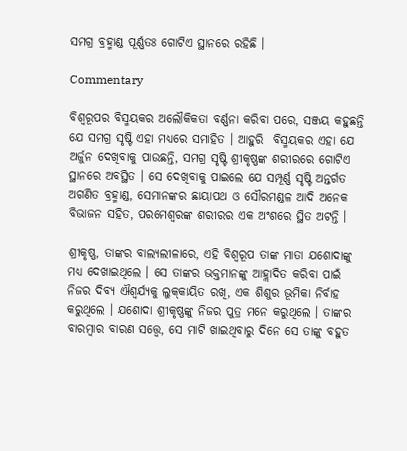ସମଗ୍ର ବ୍ରହ୍ମାଣ୍ଡ ପୂର୍ଣ୍ଣତଃ ଗୋଟିଏ ସ୍ଥାନରେ ରହିଛି ।

Commentary

ବିଶ୍ୱରୂପର ବିସ୍ମୟକର ଅଲୌକିକତା ବର୍ଣ୍ଣନା କରିବା ପରେ, ସଞ୍ଜୟ କହୁଛନ୍ତି ଯେ ସମଗ୍ର ସୃଷ୍ଟି ଏହା ମଧ୍ୟରେ ସମାହିତ । ଆହୁରି  ବିସ୍ମୟକର ଏହା ଯେ ଅର୍ଜୁନ ଦେଖିବାକୁ ପାଉଛନ୍ତି, ସମଗ୍ର ସୃଷ୍ଟି ଶ୍ରୀକୃଷ୍ଣଙ୍କ ଶରୀରରେ ଗୋଟିଏ ସ୍ଥାନରେ ଅବସ୍ଥିତ । ସେ ଦେଖିବାକୁ ପାଇଲେ ଯେ ସମ୍ପୂର୍ଣ୍ଣ ସୃଷ୍ଟି ଅନ୍ତର୍ଗତ ଅଗଣିତ ବ୍ରହ୍ମାଣ୍ଡ, ସେମାନଙ୍କର ଛାୟାପଥ ଓ ସୌରମଣ୍ଡଳ ଆଦି ଅନେକ ବିଭାଜନ ସହିତ, ପରମେଶ୍ୱରଙ୍କ ଶରୀରର ଏକ ଅଂଶରେ ସ୍ଥିତ ଅଟନ୍ତି ।

ଶ୍ରୀକୃଷ୍ଣ, ତାଙ୍କର ବାଲ୍ୟଲୀଳାରେ, ଏହି ବିଶ୍ୱରୂପ ତାଙ୍କ ମାତା ଯଶୋଦାଙ୍କୁ ମଧ୍ୟ ଦେଖାଇଥିଲେ । ସେ ତାଙ୍କର ଭକ୍ତମାନଙ୍କୁ ଆହ୍ଲାଦିତ କରିବା ପାଇଁ ନିଜର ଦିବ୍ୟ ଐଶ୍ୱର୍ଯ୍ୟକୁ ଲୁକ୍‌କାୟିତ ରଖି, ଏକ ଶିଶୁର ଭୂମିକା ନିର୍ବାହ କରୁଥିଲେ । ଯଶୋଦା ଶ୍ରୀକୃଷ୍ଣଙ୍କୁ ନିଜର ପୁତ୍ର ମନେ କରୁଥିଲେ । ତାଙ୍କର ବାରମ୍ବାର ବାରଣ ସତ୍ତ୍ୱେ, ସେ ମାଟି ଖାଇଥିବାରୁ ଦିନେ ସେ ତାଙ୍କୁ ବହୁତ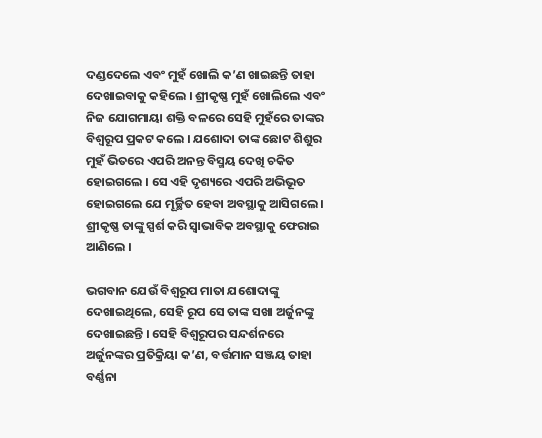ଦଣ୍ଡଦେଲେ ଏବଂ ମୁହଁ ଖୋଲି କ’ଣ ଖାଇଛନ୍ତି ତାହା ଦେଖାଇବାକୁ କହିଲେ । ଶ୍ରୀକୃଷ୍ଣ ମୁହଁ ଖୋଲିଲେ ଏବଂ ନିଜ ଯୋଗମାୟା ଶକ୍ତି ବଳରେ ସେହି ମୁହଁରେ ତାଙ୍କର ବିଶ୍ୱରୂପ ପ୍ରକଟ କଲେ । ଯଶୋଦା ତାଙ୍କ ଛୋଟ ଶିଶୁର ମୁହଁ ଭିତରେ ଏପରି ଅନନ୍ତ ବିସ୍ମୟ ଦେଖି ଚକିତ ହୋଇଗଲେ । ସେ ଏହି ଦୃଶ୍ୟରେ ଏପରି ଅଭିଭୂତ ହୋଇଗଲେ ଯେ ମୂର୍ଚ୍ଛିତ ହେବା ଅବସ୍ଥାକୁ ଆସିଗଲେ । ଶ୍ରୀକୃଷ୍ଣ ତାଙ୍କୁ ସ୍ପର୍ଶ କରି ସ୍ୱାଭାବିକ ଅବସ୍ଥାକୁ ଫେରାଇ ଆଣିଲେ ।

ଭଗବାନ ଯେଉଁ ବିଶ୍ୱରୂପ ମାତା ଯଶୋଦାଙ୍କୁ ଦେଖାଇଥିଲେ, ସେହି ରୂପ ସେ ତାଙ୍କ ସଖା ଅର୍ଜୁନଙ୍କୁ ଦେଖାଇଛନ୍ତି । ସେହି ବିଶ୍ୱରୂପର ସନ୍ଦର୍ଶନରେ ଅର୍ଜୁନଙ୍କର ପ୍ରତିକ୍ରିୟା କ’ଣ, ବର୍ତ୍ତମାନ ସଞ୍ଜୟ ତାହା ବର୍ଣ୍ଣନା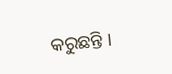କରୁଛନ୍ତି ।